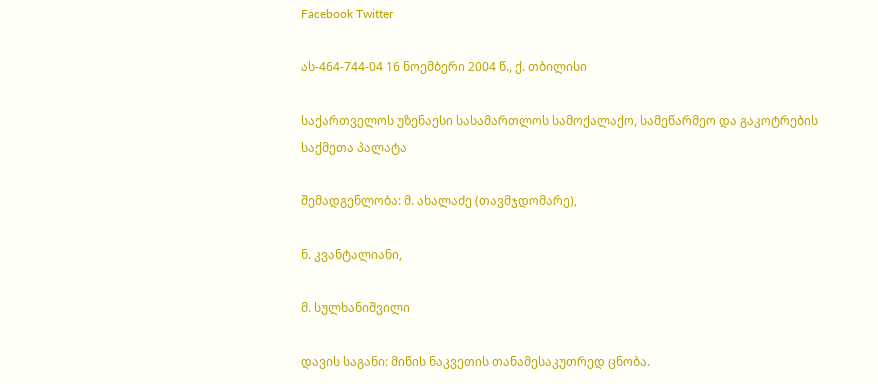Facebook Twitter

ას-464-744-04 16 ნოემბერი 2004 წ., ქ. თბილისი

საქართველოს უზენაესი სასამართლოს სამოქალაქო, სამეწარმეო და გაკოტრების საქმეთა პალატა

შემადგენლობა: მ. ახალაძე (თავმჯდომარე),

ნ. კვანტალიანი,

მ. სულხანიშვილი

დავის საგანი: მიწის ნაკვეთის თანამესაკუთრედ ცნობა.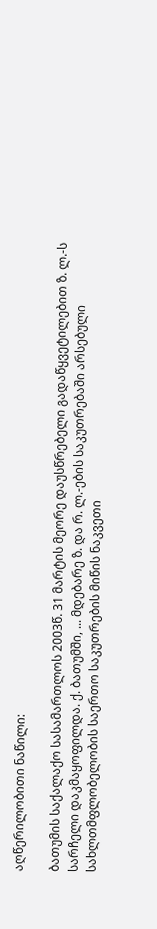აღწერილობითი ნაწილი:

ბათუმის საქალაქო სასამართლოს 2003წ. 31 მარტის მეორე დაუსწრებელი გადაწყვეტილებით ზ. ლ.-ს სარჩელი დაკმაყოფილდა. ქ. ბათუმში, ... მდებარე ზ. და რ. ლ.-ების საკუთრებაში არსებული სახლთმფლობელობის საერთო საკუთრების მიწის ნაკვეთი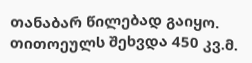თანაბარ წილებად გაიყო. თითოეულს შეხვდა 450 კვ.მ.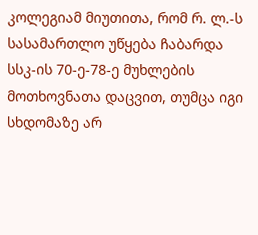კოლეგიამ მიუთითა, რომ რ. ლ.-ს სასამართლო უწყება ჩაბარდა სსკ-ის 70-ე-78-ე მუხლების მოთხოვნათა დაცვით, თუმცა იგი სხდომაზე არ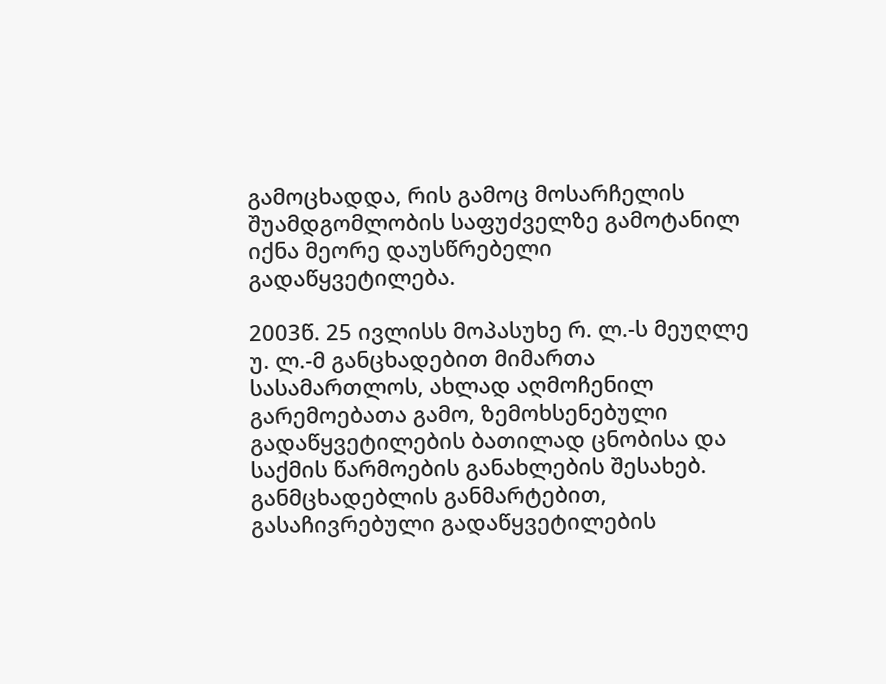გამოცხადდა, რის გამოც მოსარჩელის შუამდგომლობის საფუძველზე გამოტანილ იქნა მეორე დაუსწრებელი გადაწყვეტილება.

2003წ. 25 ივლისს მოპასუხე რ. ლ.-ს მეუღლე უ. ლ.-მ განცხადებით მიმართა სასამართლოს, ახლად აღმოჩენილ გარემოებათა გამო, ზემოხსენებული გადაწყვეტილების ბათილად ცნობისა და საქმის წარმოების განახლების შესახებ. განმცხადებლის განმარტებით, გასაჩივრებული გადაწყვეტილების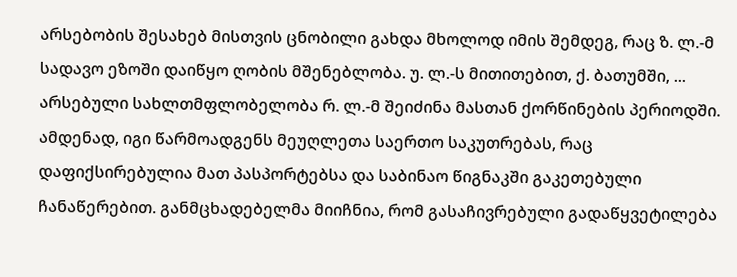არსებობის შესახებ მისთვის ცნობილი გახდა მხოლოდ იმის შემდეგ, რაც ზ. ლ.-მ სადავო ეზოში დაიწყო ღობის მშენებლობა. უ. ლ.-ს მითითებით, ქ. ბათუმში, ... არსებული სახლთმფლობელობა რ. ლ.-მ შეიძინა მასთან ქორწინების პერიოდში. ამდენად, იგი წარმოადგენს მეუღლეთა საერთო საკუთრებას, რაც დაფიქსირებულია მათ პასპორტებსა და საბინაო წიგნაკში გაკეთებული ჩანაწერებით. განმცხადებელმა მიიჩნია, რომ გასაჩივრებული გადაწყვეტილება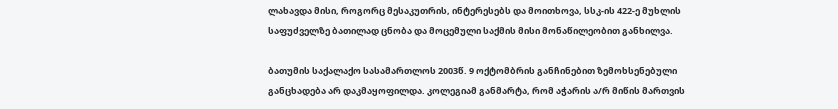ლახავდა მისი, როგორც მესაკუთრის, ინტერესებს და მოითხოვა, სსკ-ის 422-ე მუხლის საფუძველზე ბათილად ცნობა და მოცემული საქმის მისი მონაწილეობით განხილვა.

ბათუმის საქალაქო სასამართლოს 2003წ. 9 ოქტომბრის განჩინებით ზემოხსენებული განცხადება არ დაკმაყოფილდა. კოლეგიამ განმარტა, რომ აჭარის ა/რ მიწის მართვის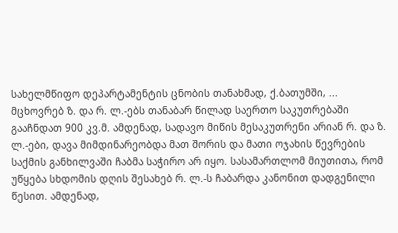სახელმწიფო დეპარტამენტის ცნობის თანახმად, ქ.ბათუმში, ... მცხოვრებ ზ. და რ. ლ.-ებს თანაბარ წილად საერთო საკუთრებაში გააჩნდათ 900 კვ.მ. ამდენად, სადავო მიწის მესაკუთრენი არიან რ. და ზ. ლ.-ები, დავა მიმდინარეობდა მათ შორის და მათი ოჯახის წევრების საქმის განხილვაში ჩაბმა საჭირო არ იყო. სასამართლომ მიუთითა, რომ უწყება სხდომის დღის შესახებ რ. ლ.-ს ჩაბარდა კანონით დადგენილი წესით. ამდენად,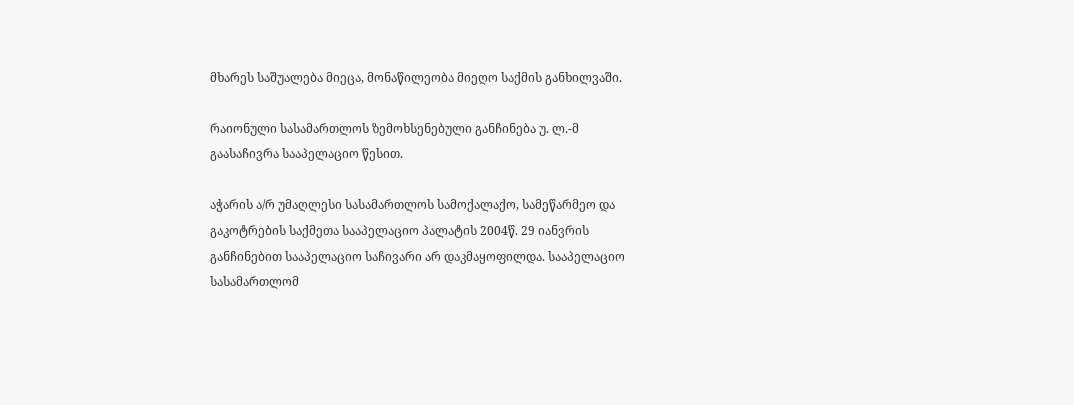მხარეს საშუალება მიეცა, მონაწილეობა მიეღო საქმის განხილვაში.

რაიონული სასამართლოს ზემოხსენებული განჩინება უ. ლ.-მ გაასაჩივრა სააპელაციო წესით.

აჭარის ა/რ უმაღლესი სასამართლოს სამოქალაქო, სამეწარმეო და გაკოტრების საქმეთა სააპელაციო პალატის 2004წ. 29 იანვრის განჩინებით სააპელაციო საჩივარი არ დაკმაყოფილდა. სააპელაციო სასამართლომ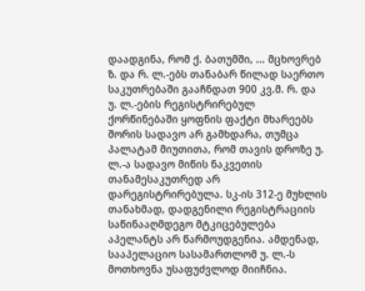დაადგინა, რომ ქ. ბათუმში, ... მცხოვრებ ზ. და რ. ლ.-ებს თანაბარ წილად საერთო საკუთრებაში გააჩნდათ 900 კვ.მ. რ. და უ. ლ.-ების რეგისტრირებულ ქორწინებაში ყოფნის ფაქტი მხარეებს შორის სადავო არ გამხდარა, თუმცა პალატამ მიუთითა, რომ თავის დროზე უ. ლ.-ა სადავო მიწის ნაკვეთის თანამესაკუთრედ არ დარეგისტრირებულა. სკ-ის 312-ე მუხლის თანახმად, დადგენილი რეგისტრაციის საწინააღმდეგო მტკიცებულება აპელანტს არ წარმოუდგენია. ამდენად, სააპელაციო სასამართლომ უ. ლ.-ს მოთხოვნა უსაფუძვლოდ მიიჩნია.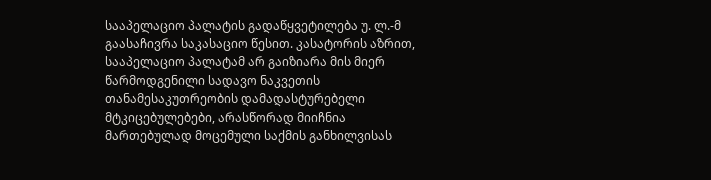სააპელაციო პალატის გადაწყვეტილება უ. ლ.-მ გაასაჩივრა საკასაციო წესით. კასატორის აზრით, სააპელაციო პალატამ არ გაიზიარა მის მიერ წარმოდგენილი სადავო ნაკვეთის თანამესაკუთრეობის დამადასტურებელი მტკიცებულებები, არასწორად მიიჩნია მართებულად მოცემული საქმის განხილვისას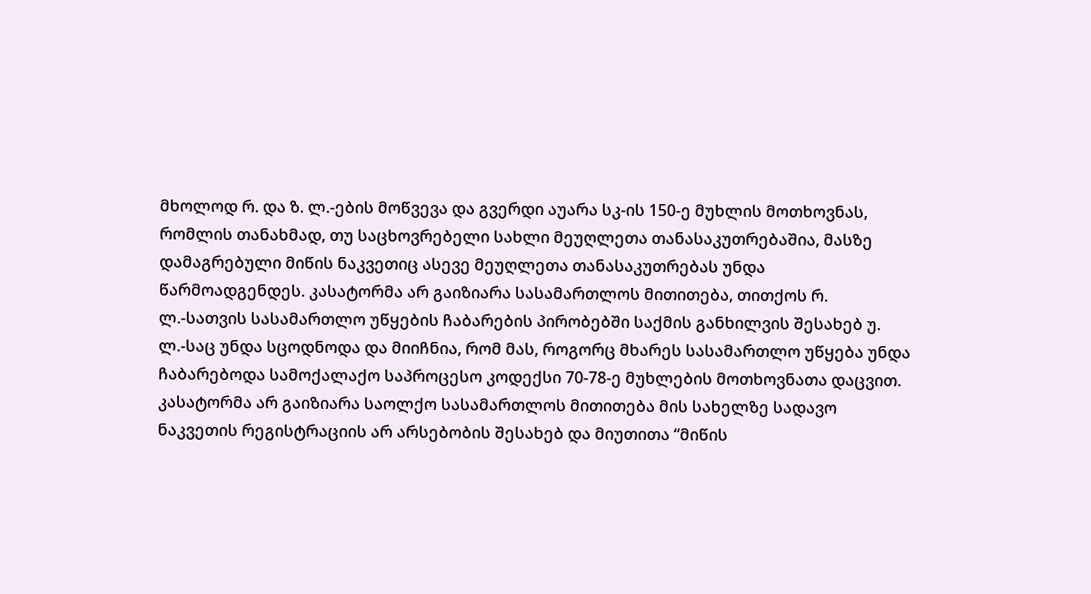მხოლოდ რ. და ზ. ლ.-ების მოწვევა და გვერდი აუარა სკ-ის 150-ე მუხლის მოთხოვნას, რომლის თანახმად, თუ საცხოვრებელი სახლი მეუღლეთა თანასაკუთრებაშია, მასზე დამაგრებული მიწის ნაკვეთიც ასევე მეუღლეთა თანასაკუთრებას უნდა წარმოადგენდეს. კასატორმა არ გაიზიარა სასამართლოს მითითება, თითქოს რ. ლ.-სათვის სასამართლო უწყების ჩაბარების პირობებში საქმის განხილვის შესახებ უ. ლ.-საც უნდა სცოდნოდა და მიიჩნია, რომ მას, როგორც მხარეს სასამართლო უწყება უნდა ჩაბარებოდა სამოქალაქო საპროცესო კოდექსი 70-78-ე მუხლების მოთხოვნათა დაცვით. კასატორმა არ გაიზიარა საოლქო სასამართლოს მითითება მის სახელზე სადავო ნაკვეთის რეგისტრაციის არ არსებობის შესახებ და მიუთითა “მიწის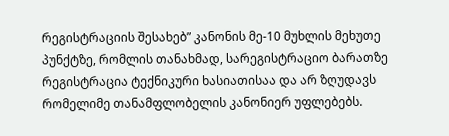რეგისტრაციის შესახებ” კანონის მე-10 მუხლის მეხუთე პუნქტზე, რომლის თანახმად, სარეგისტრაციო ბარათზე რეგისტრაცია ტექნიკური ხასიათისაა და არ ზღუდავს რომელიმე თანამფლობელის კანონიერ უფლებებს.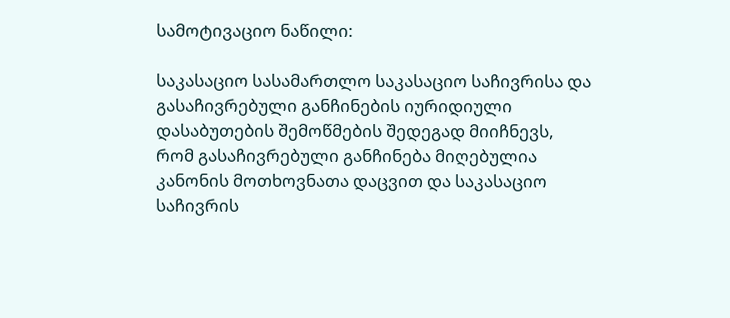სამოტივაციო ნაწილი:

საკასაციო სასამართლო საკასაციო საჩივრისა და გასაჩივრებული განჩინების იურიდიული დასაბუთების შემოწმების შედეგად მიიჩნევს, რომ გასაჩივრებული განჩინება მიღებულია კანონის მოთხოვნათა დაცვით და საკასაციო საჩივრის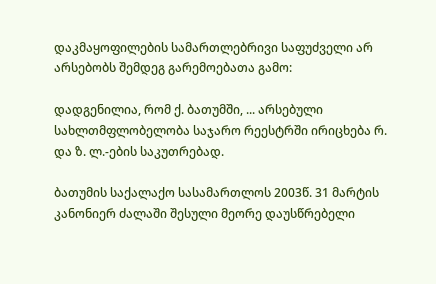დაკმაყოფილების სამართლებრივი საფუძველი არ არსებობს შემდეგ გარემოებათა გამო:

დადგენილია, რომ ქ. ბათუმში, ... არსებული სახლთმფლობელობა საჯარო რეესტრში ირიცხება რ. და ზ. ლ.-ების საკუთრებად.

ბათუმის საქალაქო სასამართლოს 2003წ. 31 მარტის კანონიერ ძალაში შესული მეორე დაუსწრებელი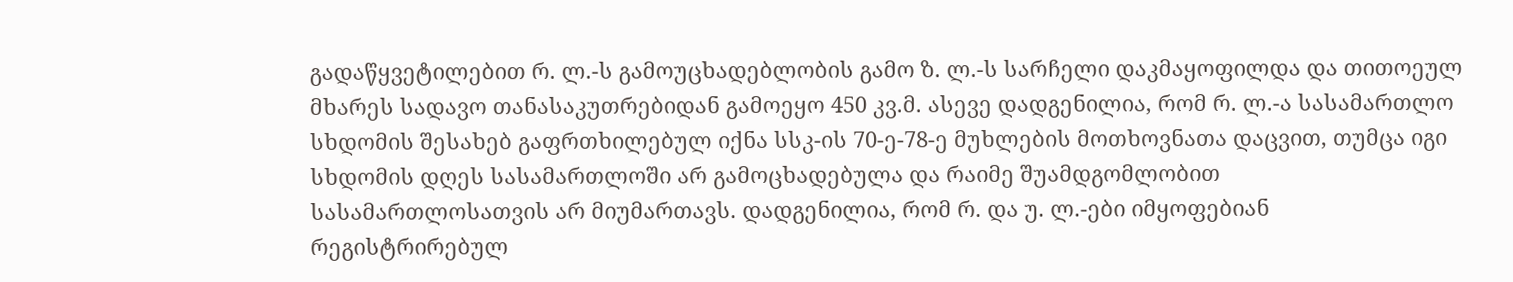გადაწყვეტილებით რ. ლ.-ს გამოუცხადებლობის გამო ზ. ლ.-ს სარჩელი დაკმაყოფილდა და თითოეულ მხარეს სადავო თანასაკუთრებიდან გამოეყო 450 კვ.მ. ასევე დადგენილია, რომ რ. ლ.-ა სასამართლო სხდომის შესახებ გაფრთხილებულ იქნა სსკ-ის 70-ე-78-ე მუხლების მოთხოვნათა დაცვით, თუმცა იგი სხდომის დღეს სასამართლოში არ გამოცხადებულა და რაიმე შუამდგომლობით სასამართლოსათვის არ მიუმართავს. დადგენილია, რომ რ. და უ. ლ.-ები იმყოფებიან რეგისტრირებულ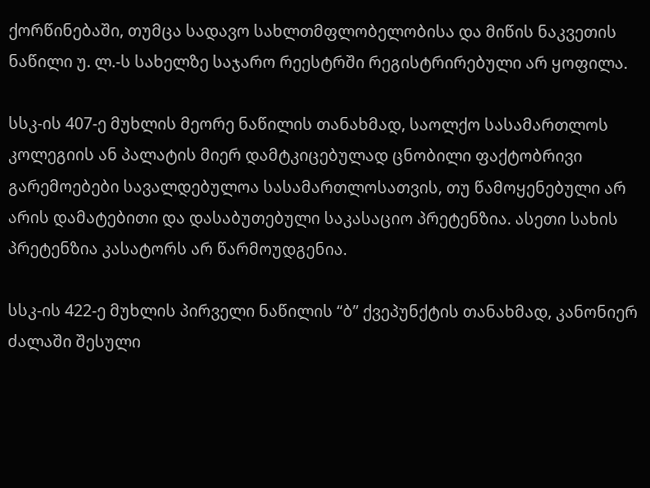ქორწინებაში, თუმცა სადავო სახლთმფლობელობისა და მიწის ნაკვეთის ნაწილი უ. ლ.-ს სახელზე საჯარო რეესტრში რეგისტრირებული არ ყოფილა.

სსკ-ის 407-ე მუხლის მეორე ნაწილის თანახმად, საოლქო სასამართლოს კოლეგიის ან პალატის მიერ დამტკიცებულად ცნობილი ფაქტობრივი გარემოებები სავალდებულოა სასამართლოსათვის, თუ წამოყენებული არ არის დამატებითი და დასაბუთებული საკასაციო პრეტენზია. ასეთი სახის პრეტენზია კასატორს არ წარმოუდგენია.

სსკ-ის 422-ე მუხლის პირველი ნაწილის “ბ” ქვეპუნქტის თანახმად, კანონიერ ძალაში შესული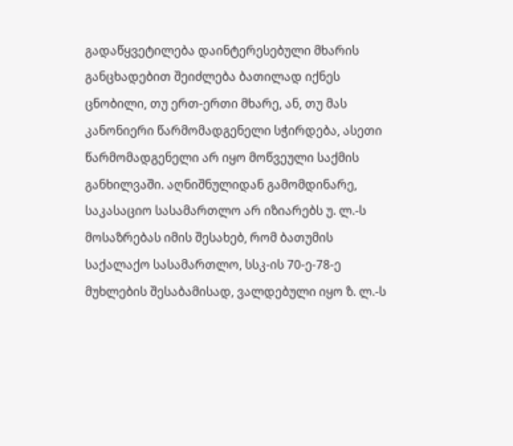გადაწყვეტილება დაინტერესებული მხარის განცხადებით შეიძლება ბათილად იქნეს ცნობილი, თუ ერთ-ერთი მხარე, ან, თუ მას კანონიერი წარმომადგენელი სჭირდება, ასეთი წარმომადგენელი არ იყო მოწვეული საქმის განხილვაში. აღნიშნულიდან გამომდინარე, საკასაციო სასამართლო არ იზიარებს უ. ლ.-ს მოსაზრებას იმის შესახებ, რომ ბათუმის საქალაქო სასამართლო, სსკ-ის 70-ე-78-ე მუხლების შესაბამისად, ვალდებული იყო ზ. ლ.-ს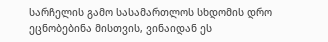სარჩელის გამო სასამართლოს სხდომის დრო ეცნობებინა მისთვის, ვინაიდან ეს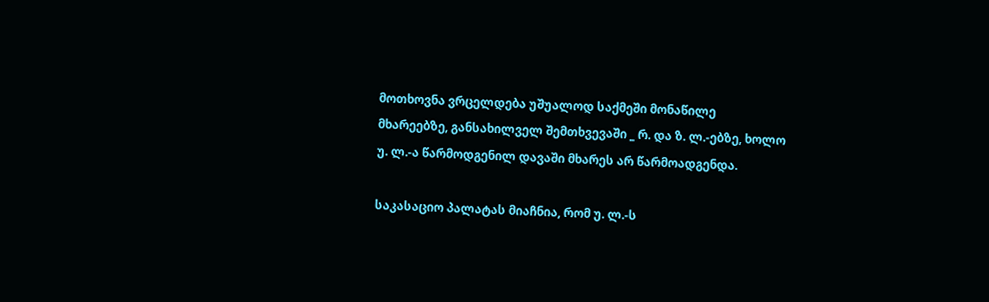მოთხოვნა ვრცელდება უშუალოდ საქმეში მონაწილე მხარეებზე, განსახილველ შემთხვევაში _ რ. და ზ. ლ.-ებზე, ხოლო უ. ლ.-ა წარმოდგენილ დავაში მხარეს არ წარმოადგენდა.

საკასაციო პალატას მიაჩნია, რომ უ. ლ.-ს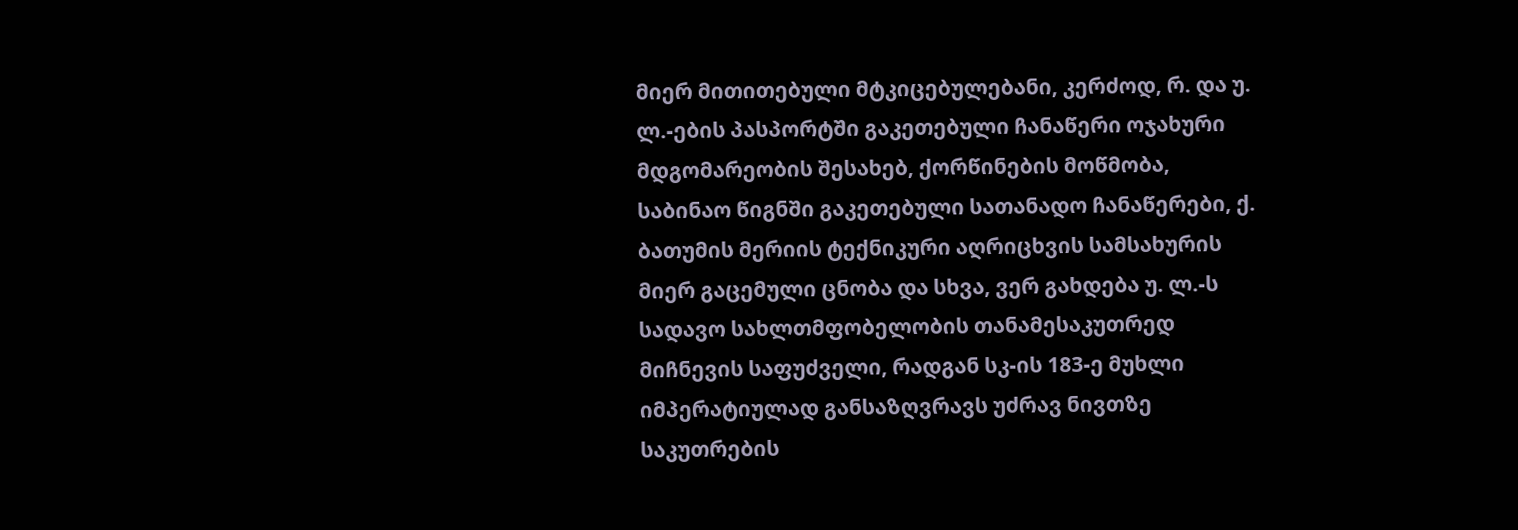მიერ მითითებული მტკიცებულებანი, კერძოდ, რ. და უ. ლ.-ების პასპორტში გაკეთებული ჩანაწერი ოჯახური მდგომარეობის შესახებ, ქორწინების მოწმობა, საბინაო წიგნში გაკეთებული სათანადო ჩანაწერები, ქ. ბათუმის მერიის ტექნიკური აღრიცხვის სამსახურის მიერ გაცემული ცნობა და სხვა, ვერ გახდება უ. ლ.-ს სადავო სახლთმფობელობის თანამესაკუთრედ მიჩნევის საფუძველი, რადგან სკ-ის 183-ე მუხლი იმპერატიულად განსაზღვრავს უძრავ ნივთზე საკუთრების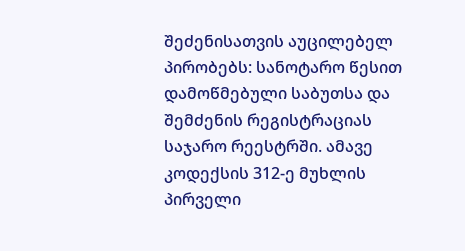შეძენისათვის აუცილებელ პირობებს: სანოტარო წესით დამოწმებული საბუთსა და შემძენის რეგისტრაციას საჯარო რეესტრში. ამავე კოდექსის 312-ე მუხლის პირველი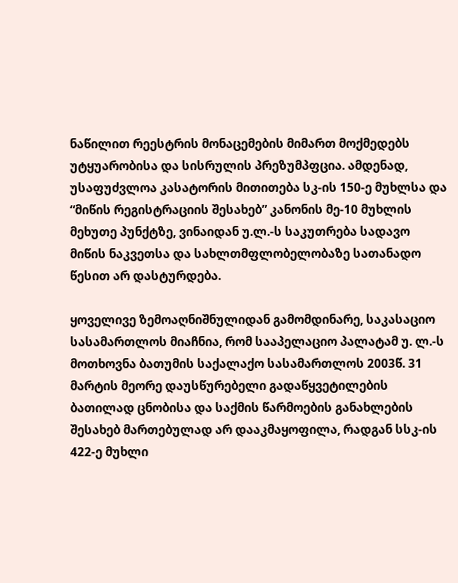ნაწილით რეესტრის მონაცემების მიმართ მოქმედებს უტყუარობისა და სისრულის პრეზუმპფცია. ამდენად, უსაფუძვლოა კასატორის მითითება სკ-ის 150-ე მუხლსა და “მიწის რეგისტრაციის შესახებ” კანონის მე-10 მუხლის მეხუთე პუნქტზე, ვინაიდან უ.ლ.-ს საკუთრება სადავო მიწის ნაკვეთსა და სახლთმფლობელობაზე სათანადო წესით არ დასტურდება.

ყოველივე ზემოაღნიშნულიდან გამომდინარე, საკასაციო სასამართლოს მიაჩნია, რომ სააპელაციო პალატამ უ. ლ.-ს მოთხოვნა ბათუმის საქალაქო სასამართლოს 2003წ. 31 მარტის მეორე დაუსწურებელი გადაწყვეტილების ბათილად ცნობისა და საქმის წარმოების განახლების შესახებ მართებულად არ დააკმაყოფილა, რადგან სსკ-ის 422-ე მუხლი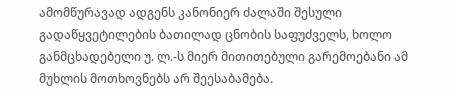ამომწურავად ადგენს კანონიერ ძალაში შესული გადაწყვეტილების ბათილად ცნობის საფუძველს, ხოლო განმცხადებელი უ. ლ.-ს მიერ მითითებული გარემოებანი ამ მუხლის მოთხოვნებს არ შეესაბამება.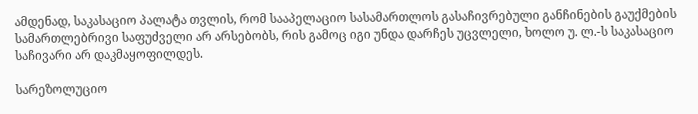ამდენად, საკასაციო პალატა თვლის, რომ სააპელაციო სასამართლოს გასაჩივრებული განჩინების გაუქმების სამართლებრივი საფუძველი არ არსებობს, რის გამოც იგი უნდა დარჩეს უცვლელი, ხოლო უ. ლ.-ს საკასაციო საჩივარი არ დაკმაყოფილდეს.

სარეზოლუციო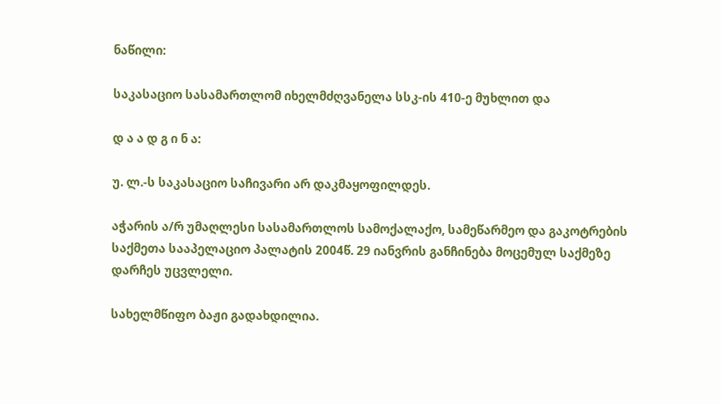ნაწილი:

საკასაციო სასამართლომ იხელმძღვანელა სსკ-ის 410-ე მუხლით და

დ ა ა დ გ ი ნ ა:

უ. ლ.-ს საკასაციო საჩივარი არ დაკმაყოფილდეს.

აჭარის ა/რ უმაღლესი სასამართლოს სამოქალაქო, სამეწარმეო და გაკოტრების საქმეთა სააპელაციო პალატის 2004წ. 29 იანვრის განჩინება მოცემულ საქმეზე დარჩეს უცვლელი.

სახელმწიფო ბაჟი გადახდილია.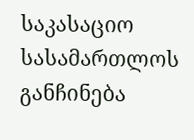საკასაციო სასამართლოს განჩინება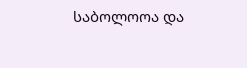საბოლოოა და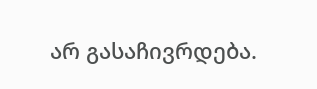არ გასაჩივრდება.